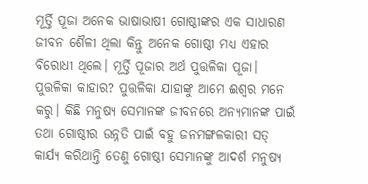ମୂର୍ତ୍ତି ପୂଜା ଅନେକ ଭାଷାଭାଷୀ ଗୋଷ୍ଠୀଙ୍କର ଏକ ସାଧାରଣ ଜୀବନ ଶୈଳୀ ଥିଲା କିନ୍ତୁ ଅନେକ ଗୋଷ୍ଠୀ ମଧ୍ୟ ଏହାର ବିରୋଧୀ ଥିଲେ। ମୂର୍ତ୍ତି ପୂଜାର ଅର୍ଥ ପୁତ୍ତଳିକା ପୂଜା। ପୁତ୍ତଳିକା କାହାର? ପୁତ୍ତଳିକା ଯାହାଙ୍କୁ ଆମେ ଈଶ୍ୱର ମନେ କରୁ। କିଛି ମନୁଷ୍ୟ ସେମାନଙ୍କ ଜୀବନରେ ଅନ୍ୟମାନଙ୍କ ପାଇଁ ତଥା ଗୋଷ୍ଠୀର ଉନ୍ନତି ପାଇଁ ବହୁ ଜନମଙ୍ଗଳକାରୀ ସତ୍ କାର୍ଯ୍ୟ କରିଥାନ୍ତି ତେଣୁ ଗୋଷ୍ଠୀ ସେମାନଙ୍କୁ ଆଦର୍ଶ ମନୁଷ୍ୟ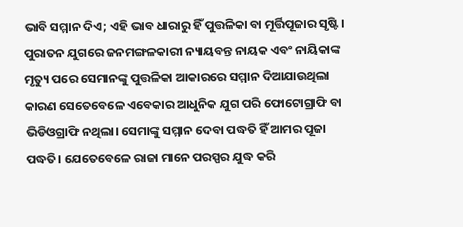ଭାବି ସମ୍ମାନ ଦିଏ; ଏହି ଭାବ ଧାରାରୁ ହିଁ ପୁତ୍ତଳିକା ବା ମୂର୍ତ୍ତିପୂଜାର ସୃଷ୍ଟି। ପୁରାତନ ଯୁଗରେ ଜନମଙ୍ଗଳକାରୀ ନ୍ୟାୟବନ୍ତ ନାୟକ ଏବଂ ନାୟିକାଙ୍କ ମୃତ୍ୟୁ ପରେ ସେମାନଙ୍କୁ ପୁତ୍ତଳିକା ଆକାରରେ ସମ୍ମାନ ଦିଆଯାଉଥିଲା କାରଣ ସେତେବେଳେ ଏବେକାର ଆଧୁନିକ ଯୁଗ ପରି ଫୋଟୋଗ୍ରାଫି ବା ଭିଡିଓଗ୍ରାଫି ନଥିଲା। ସେମାଙ୍କୁ ସମ୍ମାନ ଦେବା ପଦ୍ଧତି ହିଁ ଆମର ପୂଜା ପଦ୍ଧତି। ଯେତେବେଳେ ରାଜା ମାନେ ପରସ୍ପର ଯୁଦ୍ଧ କରି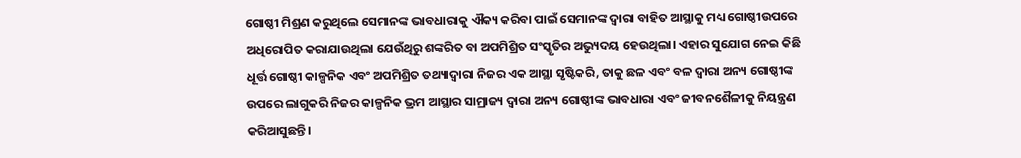ଗୋଷ୍ଠୀ ମିଶ୍ରଣ କରୁଥିଲେ ସେମାନଙ୍କ ଭାବଧାରାକୁ ଐକ୍ୟ କରିବା ପାଇଁ ସେମାନଙ୍କ ଦ୍ୱାରା ବାହିତ ଆସ୍ଥାକୁ ମଧ୍ୟ ଗୋଷ୍ଠୀଉପରେ ଅଧିରୋପିତ କରାଯାଉଥିଲା ଯେଉଁଥିରୁ ଶଙ୍କରିତ ବା ଅପମିଶ୍ରିତ ସଂସ୍କୃତିର ଅଭ୍ୟୁଦୟ ହେଉଥିଲା। ଏହାର ସୁଯୋଗ ନେଇ କିଛି ଧୂର୍ତ୍ତ ଗୋଷ୍ଠୀ କାଳ୍ପନିକ ଏବଂ ଅପମିଶ୍ରିତ ତଥ୍ୟାଦ୍ୱାରା ନିଜର ଏକ ଆସ୍ଥା ସୃଷ୍ଟିକରି, ତାକୁ ଛଳ ଏବଂ ବଳ ଦ୍ୱାରା ଅନ୍ୟ ଗୋଷ୍ଠୀଙ୍କ ଉପରେ ଲାଗୁକରି ନିଜର କାଳ୍ପନିକ ଭ୍ରମ ଆସ୍ଥାର ସାମ୍ରାଜ୍ୟ ଦ୍ୱାରା ଅନ୍ୟ ଗୋଷ୍ଠୀଙ୍କ ଭାବଧାରା ଏବଂ ଜୀବନଶୈଳୀକୁ ନିୟନ୍ତ୍ରଣ କରିଆସୁଛନ୍ତି।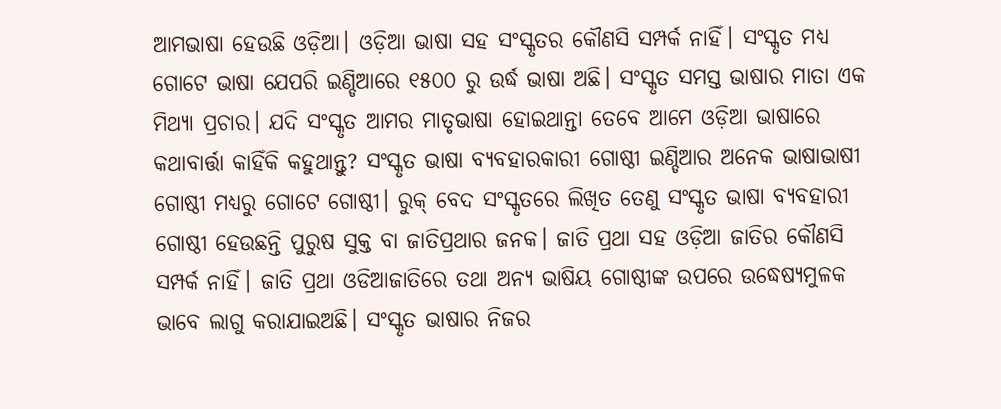ଆମଭାଷା ହେଉଛି ଓଡ଼ିଆ। ଓଡ଼ିଆ ଭାଷା ସହ ସଂସ୍କୃତର କୌଣସି ସମ୍ପର୍କ ନାହିଁ। ସଂସ୍କୃତ ମଧ୍ୟ ଗୋଟେ ଭାଷା ଯେପରି ଇଣ୍ଡିଆରେ ୧୫୦୦ ରୁ ଉର୍ଦ୍ଧ ଭାଷା ଅଛି। ସଂସ୍କୃତ ସମସ୍ତ ଭାଷାର ମାତା ଏକ ମିଥ୍ୟା ପ୍ରଚାର। ଯଦି ସଂସ୍କୃତ ଆମର ମାତୃଭାଷା ହୋଇଥାନ୍ତା ତେବେ ଆମେ ଓଡ଼ିଆ ଭାଷାରେ କଥାବାର୍ତ୍ତା କାହିଁକି କହୁଥାନ୍ତୁ? ସଂସ୍କୃତ ଭାଷା ବ୍ୟବହାରକାରୀ ଗୋଷ୍ଠୀ ଇଣ୍ଡିଆର ଅନେକ ଭାଷାଭାଷୀ ଗୋଷ୍ଠୀ ମଧ୍ୟରୁ ଗୋଟେ ଗୋଷ୍ଠୀ। ରୁକ୍ ବେଦ ସଂସ୍କୃତରେ ଲିଖିତ ତେଣୁ ସଂସ୍କୃତ ଭାଷା ବ୍ୟବହାରୀ ଗୋଷ୍ଠୀ ହେଉଛନ୍ତି ପୁରୁଷ ସୁକ୍ତ ବା ଜାତିପ୍ରଥାର ଜନକ। ଜାତି ପ୍ରଥା ସହ ଓଡ଼ିଆ ଜାତିର କୌଣସି ସମ୍ପର୍କ ନାହିଁ। ଜାତି ପ୍ରଥା ଓଡିଆଜାତିରେ ତଥା ଅନ୍ୟ ଭାଷିୟ ଗୋଷ୍ଠୀଙ୍କ ଉପରେ ଉଦ୍ଧେଷ୍ୟମୁଳକ ଭାବେ ଲାଗୁ କରାଯାଇଅଛି। ସଂସ୍କୃତ ଭାଷାର ନିଜର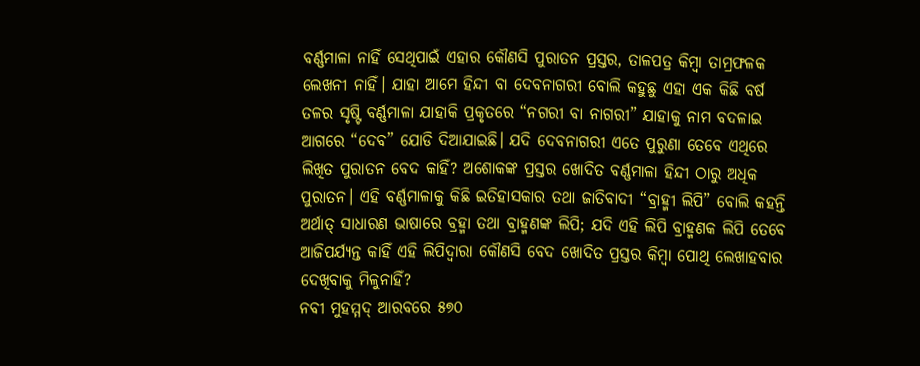ବର୍ଣ୍ଣମାଳା ନାହିଁ ସେଥିପାଇଁ ଏହାର କୌଣସି ପୁରାତନ ପ୍ରସ୍ତର, ତାଳପତ୍ର କିମ୍ବା ତାମ୍ରଫଳକ ଲେଖନୀ ନାହିଁ। ଯାହା ଆମେ ହିନ୍ଦୀ ବା ଦେବନାଗରୀ ବୋଲି କହୁଛୁ ଏହା ଏକ କିଛି ବର୍ଷ ତଳର ସୃଷ୍ଟି ବର୍ଣ୍ଣମାଳା ଯାହାକି ପ୍ରକୃତରେ “ନଗରୀ ବା ନାଗରୀ” ଯାହାକୁ ନାମ ବଦଳାଇ ଆଗରେ “ଦେବ” ଯୋଡି ଦିଆଯାଇଛି। ଯଦି ଦେବନାଗରୀ ଏତେ ପୁରୁଣା ତେବେ ଏଥିରେ ଲିଖିତ ପୁରାତନ ବେଦ କାହିଁ? ଅଶୋକଙ୍କ ପ୍ରସ୍ତର ଖୋଦିତ ବର୍ଣ୍ଣମାଳା ହିନ୍ଦୀ ଠାରୁ ଅଧିକ ପୁରାତନ। ଏହି ବର୍ଣ୍ଣମାଳାକୁ କିଛି ଇତିହାସକାର ତଥା ଜାତିବାଦୀ “ବ୍ରାହ୍ମୀ ଲିପି” ବୋଲି କହନ୍ତି ଅର୍ଥାତ୍ ସାଧାରଣ ଭାଷାରେ ବ୍ରହ୍ମା ତଥା ବ୍ରାହ୍ମଣଙ୍କ ଲିପି; ଯଦି ଏହି ଲିପି ବ୍ରାହ୍ମଣକ ଲିପି ତେବେ ଆଜିପର୍ଯ୍ୟନ୍ତ କାହିଁ ଏହି ଲିପିଦ୍ୱାରା କୌଣସି ବେଦ ଖୋଦିତ ପ୍ରସ୍ତର କିମ୍ବା ପୋଥି ଲେଖାହବାର ଦେଖିବାକୁ ମିଳୁନାହିଁ?
ନବୀ ମୁହମ୍ମଦ୍ ଆରବରେ ୫୭୦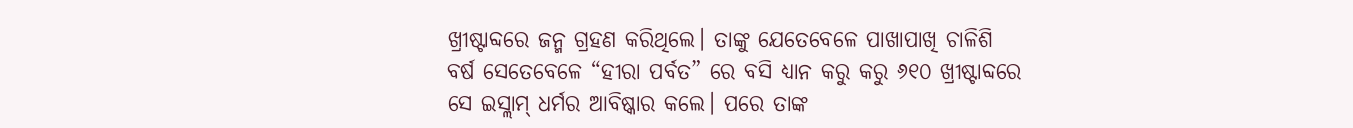ଖ୍ରୀଷ୍ଟାବ୍ଦରେ ଜନ୍ମ ଗ୍ରହଣ କରିଥିଲେ। ତାଙ୍କୁ ଯେତେବେଳେ ପାଖାପାଖି ଚାଳିଶି ବର୍ଷ ସେତେବେଳେ “ହୀରା ପର୍ବତ” ରେ ବସି ଧ୍ୟାନ କରୁ କରୁ ୬୧୦ ଖ୍ରୀଷ୍ଟାବ୍ଦରେ ସେ ଇସ୍ଲାମ୍ ଧର୍ମର ଆବିଷ୍କାର କଲେ। ପରେ ତାଙ୍କ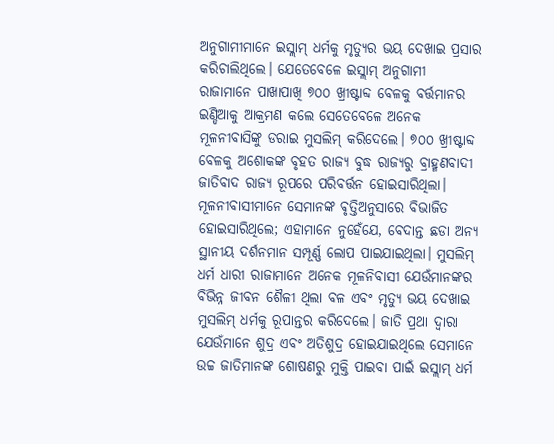ଅନୁଗାମୀମାନେ ଇସ୍ଲାମ୍ ଧର୍ମକୁ ମୃତ୍ୟୁର ଭୟ ଦେଖାଇ ପ୍ରସାର କରିଚାଲିଥିଲେ। ଯେତେବେଳେ ଇସ୍ଲାମ୍ ଅନୁଗାମୀ ରାଜାମାନେ ପାଖାପାଖି ୭୦୦ ଖ୍ରୀଷ୍ଟାବ୍ଦ ବେଳକୁ ବର୍ତ୍ତମାନର ଇଣ୍ଡିଆକୁ ଆକ୍ରମଣ କଲେ ସେତେବେଳେ ଅନେକ ମୂଳନୀବାସିଙ୍କୁ ଡରାଇ ମୁସଲିମ୍ କରିଦେଲେ। ୭୦୦ ଖ୍ରୀଷ୍ଟାବ୍ଦ ବେଳକୁ ଅଶୋକଙ୍କ ବୃହତ ରାଜ୍ୟ ବୁଦ୍ଧ ରାଜ୍ୟରୁ ବ୍ରାହ୍ମଣବାଦୀ ଜାତିବାଦ ରାଜ୍ୟ ରୂପରେ ପରିବର୍ତ୍ତନ ହୋଇସାରିଥିଲା। ମୂଳନୀବାସୀମାନେ ସେମାନଙ୍କ ଵୃତ୍ତିଅନୁସାରେ ବିଭାଜିତ ହୋଇସାରିଥିଲେ; ଏହାମାନେ ନୁହେଁଯେ, ବେଦାନ୍ତ ଛଡା ଅନ୍ୟ ସ୍ଥାନୀୟ ଦର୍ଶନମାନ ସମ୍ପୂର୍ଣ୍ଣ ଲୋପ ପାଇଯାଇଥିଲା। ମୁସଲିମ୍ ଧର୍ମ ଧାରୀ ରାଜାମାନେ ଅନେକ ମୂଳନିବାସୀ ଯେଉଁମାନଙ୍କର ବିଭିନ୍ନ ଜୀବନ ଶୈଳୀ ଥିଲା ବଳ ଏବଂ ମୃତ୍ୟୁ ଭୟ ଦେଖାଇ ମୁସଲିମ୍ ଧର୍ମକୁ ରୂପାନ୍ତର କରିଦେଲେ। ଜାତି ପ୍ରଥା ଦ୍ୱାରା ଯେଉଁମାନେ ଶୁଦ୍ର ଏବଂ ଅତିଶୁଦ୍ର ହୋଇଯାଇଥିଲେ ସେମାନେ ଉଚ୍ଚ ଜାତିମାନଙ୍କ ଶୋଷଣରୁ ମୁକ୍ତି ପାଇବା ପାଇଁ ଇସ୍ଲାମ୍ ଧର୍ମ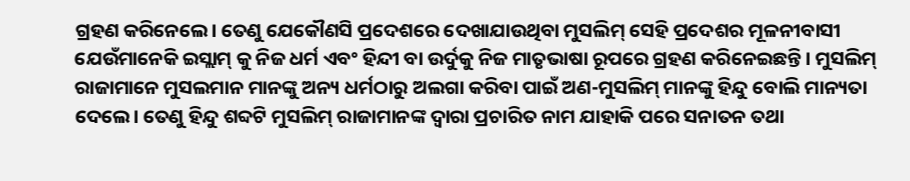ଗ୍ରହଣ କରିନେଲେ। ତେଣୁ ଯେକୌଣସି ପ୍ରଦେଶରେ ଦେଖାଯାଉଥିବା ମୁସଲିମ୍ ସେହି ପ୍ରଦେଶର ମୂଳନୀବାସୀ ଯେଉଁମାନେକି ଇସ୍ଲାମ୍ କୁ ନିଜ ଧର୍ମ ଏବଂ ହିନ୍ଦୀ ବା ଉର୍ଦୁକୁ ନିଜ ମାତୃଭାଷା ରୂପରେ ଗ୍ରହଣ କରିନେଇଛନ୍ତି। ମୁସଲିମ୍ ରାଜାମାନେ ମୁସଲମାନ ମାନଙ୍କୁ ଅନ୍ୟ ଧର୍ମଠାରୁ ଅଲଗା କରିବା ପାଇଁ ଅଣ-ମୁସଲିମ୍ ମାନଙ୍କୁ ହିନ୍ଦୁ ବୋଲି ମାନ୍ୟତା ଦେଲେ। ତେଣୁ ହିନ୍ଦୁ ଶବ୍ଦଟି ମୁସଲିମ୍ ରାଜାମାନଙ୍କ ଦ୍ୱାରା ପ୍ରଚାରିତ ନାମ ଯାହାକି ପରେ ସନାତନ ତଥା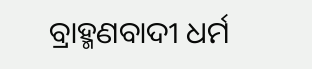ବ୍ରାହ୍ମଣବାଦୀ ଧର୍ମ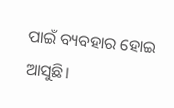ପାଇଁ ବ୍ୟବହାର ହୋଇ ଆସୁଛି।